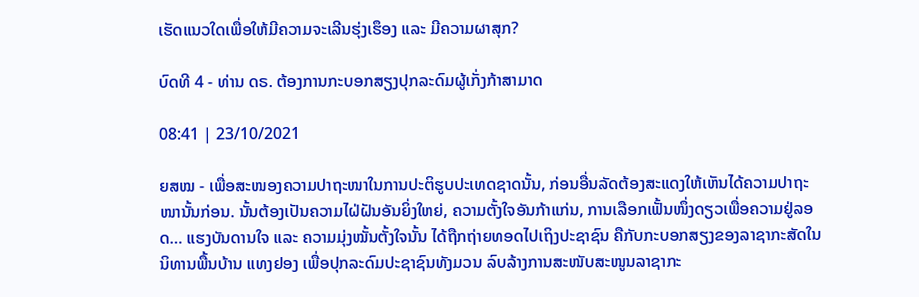ເຮັດແນວໃດເພື່ອໃຫ້ມີຄວາມຈະເລີນຮຸ່ງເຮຶອງ ແລະ ມີຄວາມຜາສຸກ?

ບົດທີ 4 - ທ່ານ ດຣ. ຕ້ອງການກະບອກສຽງປຸກລະດົມຜູ້ເກັ່ງກ້າສາມາດ

08:41 | 23/10/2021

ຍສໝ - ເພື່ອສະໜອງຄວາມປາຖະໜາໃນການປະຕິຮູບປະເທດຊາດນັ້ນ, ກ່ອນອື່ນລັດຕ້ອງສະແດງໃຫ້ເຫັນໄດ້ຄວາມປາຖະໜານັ້ນກ່ອນ. ນັ້ນຕ້ອງເປັນຄວາມໄຝ່ຝັນອັນຍິ່ງໃຫຍ່, ຄວາມຕັ້ງໃຈອັນກ້າແກ່ນ, ການເລືອກເຟັ້ນໜຶ່ງດຽວເພື່ອຄວາມຢູ່ລອດ… ແຮງບັນດານໃຈ ແລະ ຄວາມມຸ່ງໝັ້ນຕັ້ງໃຈນັ້ນ ໄດ້ຖືກຖ່າຍທອດໄປເຖິງປະຊາຊົນ ຄືກັບກະບອກສຽງຂອງລາຊາກະສັດໃນນິທານພື້ນບ້ານ ແທງຢອງ ເພື່ອປຸກລະດົມປະຊາຊົນທັງມວນ ລົບລ້າງການສະໜັບສະໜູນລາຊາກະ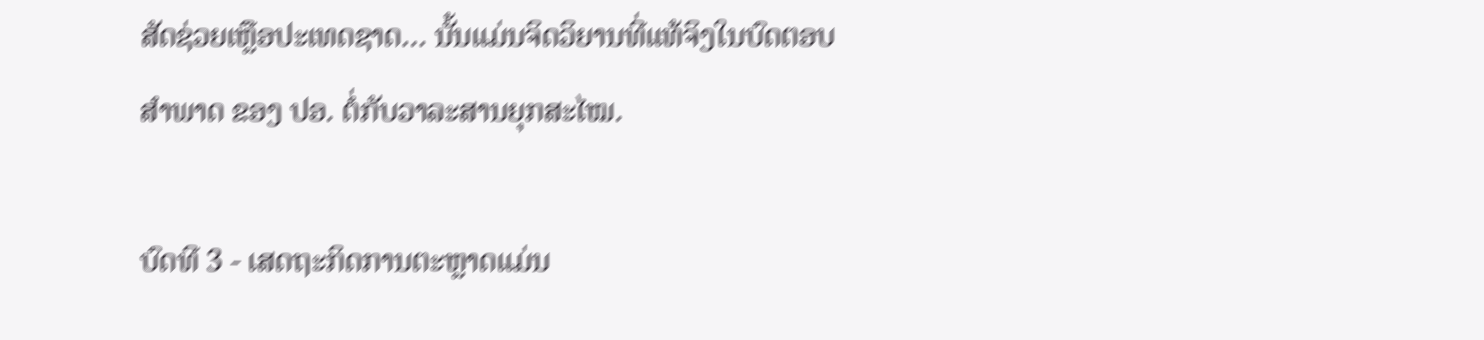ສັດຊ່ວຍເຫຼືອປະເທດຊາດ… ນັ້ນແມ່ນຈິດວິຍານທີ່ແທ້ຈິງໃນບົດຕອບສຳພາດ ຂອງ ປອ. ຕໍ່ກັບວາລະສານຍຸກສະໄໝ.

ບົດທີ 3 - ເສດຖະກິດການຕະຫຼາດແມ່ນ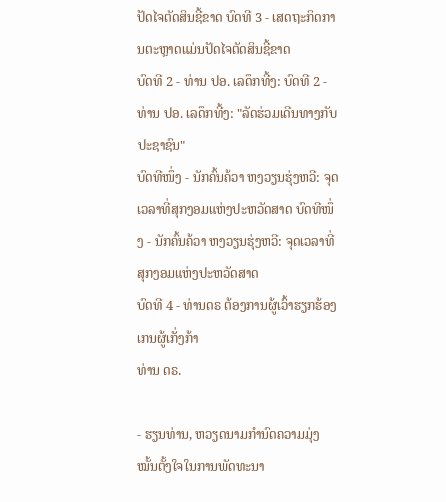ປັດໄຈຕັດສິນຊີ້ຂາດ ບົດທີ 3 - ເສດຖະກິດການຕະຫຼາດແມ່ນປັດໄຈຕັດສິນຊີ້ຂາດ
ບົດທີ 2 - ທ່ານ ປອ. ເລດຶກທີ້ງ: ບົດທີ 2 - ທ່ານ ປອ. ເລດຶກທີ້ງ: "ລັດຮ່ວມເດີນທາງກັບປະຊາຊົນ"
ບົດທີໜຶ່ງ - ນັກຄົ້ນຄ້ວາ ຫງວຽນຮຸ່ງຫວີ: ຈຸດເວລາທີ່ສຸກງອມແຫ່ງປະຫວັດສາດ ບົດທີໜຶ່ງ - ນັກຄົ້ນຄ້ວາ ຫງວຽນຮຸ່ງຫວີ: ຈຸດເວລາທີ່ສຸກງອມແຫ່ງປະຫວັດສາດ
ບົດທີ 4 - ທ່ານດຣ ຕ້ອງການຜູ້ເວົ້າຮຽກຮ້ອງເກນຜູ້ເກັ່ງກ້າ
ທ່ານ ດຣ.

- ຮຽນທ່ານ, ຫວຽດນາມກຳນົດຄວາມມຸ່ງໝັ້ນຕັ້ງໃຈໃນການພັດທະນາ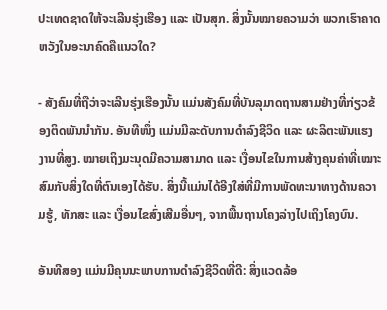ປະເທດຊາດໃຫ້ຈະເລີນຮຸ່ງເຮືອງ ແລະ ເປັນສຸກ. ສິ່ງນັ້ນໝາຍຄວາມວ່າ ພວກເຮົາຄາດຫວັງໃນອະນາຄົດຄືແນວໃດ?

- ສັງຄົມທີ່ຖືວ່າຈະເລີນຮຸ່ງເຮືອງນັ້ນ ແມ່ນສັງຄົມທີ່ບັນລຸມາດຖານສາມຢ່າງທີ່ກ່ຽວຂ້ອງຕິດພັນນຳກັນ. ອັນທີໜຶ່ງ ແມ່ນມີລະດັບການດຳລົງຊີວິດ ແລະ ຜະລິຕະພັນແຮງງານທີ່ສູງ. ໝາຍເຖິງມະນຸດມີຄວາມສາມາດ ແລະ ເງື່ອນໄຂໃນການສ້າງຄຸນຄ່າທີ່ເໝາະສົມກັບສິ່ງໃດທີ່ຕົນເອງໄດ້ຮັບ. ສິ່ງນີ້ແມ່ນໄດ້ອີງໃສ່ທີ່ມີການພັດທະນາທາງດ້ານຄວາມຮູ້, ທັກສະ ແລະ ເງື່ອນໄຂສົ່ງເສີມອື່ນໆ, ຈາກພື້ນຖານໂຄງລ່າງໄປເຖິງໂຄງບົນ.

ອັນທີສອງ ແມ່ນມີຄຸນນະພາບການດຳລົງຊີວິດທີ່ດີ: ສິ່ງແວດລ້ອ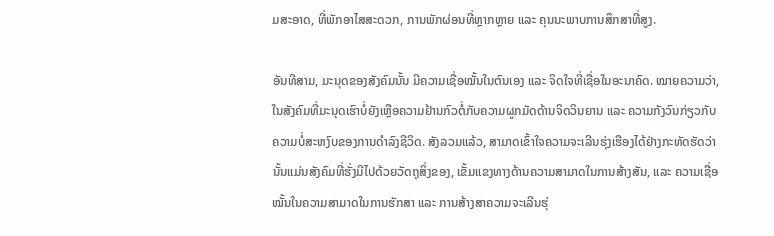ມສະອາດ, ທີ່ພັກອາໄສສະດວກ, ການພັກຜ່ອນທີ່ຫຼາກຫຼາຍ ແລະ ຄຸນນະພາບການສຶກສາທີ່ສູງ.

ອັນທີສາມ, ມະນຸດຂອງສັງຄົມນັ້ນ ມີຄວາມເຊື່ອໝັ້ນໃນຕົນເອງ ແລະ ຈິດໃຈທີ່ເຊື່ອໃນອະນາຄົດ. ໝາຍຄວາມວ່າ, ໃນສັງຄົມທີ່ມະນຸດເຮົາບໍ່ຍັງເຫຼືອຄວາມຢ້ານກົວຕໍ່ກັບຄວາມຜູກມັດດ້ານຈິດວິນຍານ ແລະ ຄວາມກັງວົນກ່ຽວກັບຄວາມບໍ່ສະຫງົບຂອງການດຳລົງຊີວິດ. ສັງລວມແລ້ວ, ສາມາດເຂົ້າໃຈຄວາມຈະເລີນຮຸ່ງເຮືອງໄດ້ຢ່າງກະທັດຮັດວ່າ ນັ້ນແມ່ນສັງຄົມທີ່ຮັ່ງມີໄປດ້ວຍວັດຖຸສິ່ງຂອງ, ເຂັ້ມແຂງທາງດ້ານຄວາມສາມາດໃນການສ້າງສັນ, ແລະ ຄວາມເຊື່ອໝັ້ນໃນຄວາມສາມາດໃນການຮັກສາ ແລະ ການສ້າງສາຄວາມຈະເລີນຮຸ່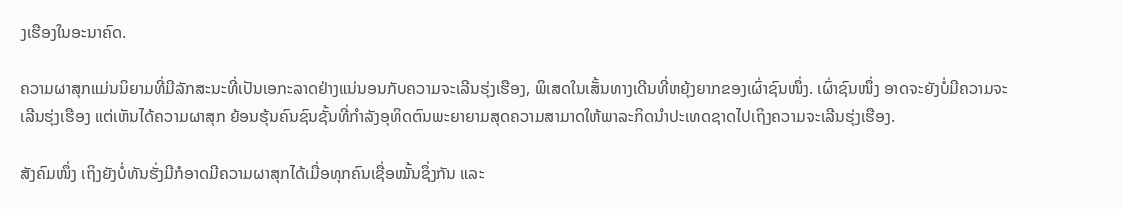ງເຮືອງໃນອະນາຄົດ.

ຄວາມຜາສຸກແມ່ນນິຍາມທີ່ມີລັກສະນະທີ່ເປັນເອກະລາດຢ່າງແນ່ນອນກັບຄວາມຈະເລີນຮຸ່ງເຮືອງ, ພິເສດໃນເສັ້ນທາງເດີນທີ່ຫຍຸ້ງຍາກຂອງເຜົ່າຊົນໜຶ່ງ. ເຜົ່າຊົນໜຶ່ງ ອາດຈະຍັງບໍ່ມີຄວາມຈະເລີນຮຸ່ງເຮືອງ ແຕ່ເຫັນໄດ້ຄວາມຜາສຸກ ຍ້ອນຮຸ້ນຄົນຊົນຊັ້ນທີ່ກຳລັງອຸທິດຕົນພະຍາຍາມສຸດຄວາມສາມາດໃຫ້ພາລະກິດນຳປະເທດຊາດໄປເຖິງຄວາມຈະເລີນຮຸ່ງເຮືອງ.

ສັງຄົມໜຶ່ງ ເຖິງຍັງບໍ່ທັນຮັ່ງມີກໍອາດມີຄວາມຜາສຸກໄດ້ເມື່ອທຸກຄົນເຊື່ອໝັ້ນຊຶ່ງກັນ ແລະ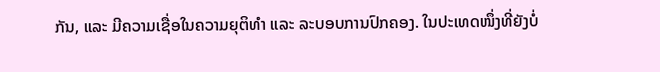ກັນ, ແລະ ມີຄວາມເຊື່ອໃນຄວາມຍຸຕິທຳ ແລະ ລະບອບການປົກຄອງ. ໃນປະເທດໜຶ່ງທີ່ຍັງບໍ່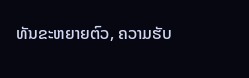ທັນຂະຫຍາຍຕົວ, ຄວາມຮັບ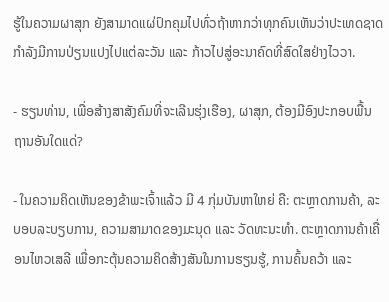ຮູ້ໃນຄວາມຜາສຸກ ຍັງສາມາດແຜ່ປົກຄຸມໄປທົ່ວຖ້າຫາກວ່າທຸກຄົນເຫັນວ່າປະເທດຊາດກຳລັງມີການປ່ຽນແປງໄປແຕ່ລະວັນ ແລະ ກ້າວໄປສູ່ອະນາຄົດທີ່ສົດໃສຢ່າງໄວວາ.

- ຮຽນທ່ານ, ເພື່ອສ້າງສາສັງຄົມທີ່ຈະເລີນຮຸ່ງເຮືອງ, ຜາສຸກ, ຕ້ອງມີອົງປະກອບພື້ນຖານອັນໃດແດ່?

- ໃນຄວາມຄິດເຫັນຂອງຂ້າພະເຈົ້າແລ້ວ ມີ 4 ກຸ່ມບັນຫາໃຫຍ່ ຄື: ຕະຫຼາດການຄ້າ, ລະບອບລະບຽບການ, ຄວາມສາມາດຂອງມະນຸດ ແລະ ວັດທະນະທໍາ. ຕະຫຼາດການຄ້າເຄື່ອນໄຫວເສລີ ເພື່ອກະຕຸ້ນຄວາມຄິດສ້າງສັນໃນການຮຽນຮູ້, ການຄົ້ນຄວ້າ ແລະ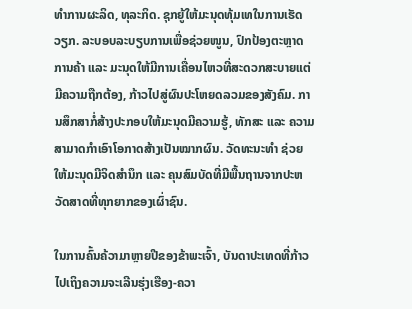ທຳການຜະລິດ, ທຸລະກິດ. ຊຸກຍູ້ໃຫ້ມະນຸດທຸ້ມເທໃນການເຮັດວຽກ. ລະບອບລະບຽບການເພື່ອຊ່ວຍໜູນ, ປົກປ້ອງຕະຫຼາດການຄ້າ ແລະ ມະນຸດໃຫ້ມີການເຄື່ອນໄຫວທີ່ສະດວກສະບາຍແຕ່ມີຄວາມຖືກຕ້ອງ, ກ້າວໄປສູ່ຜົນປະໂຫຍດລວມຂອງສັງຄົມ. ການສຶກສາກໍ່ສ້າງປະກອບໃຫ້ມະນຸດມີຄວາມຮູ້, ທັກສະ ແລະ ຄວາມສາມາດກຳເອົາໂອກາດສ້າງເປັນໝາກຜົນ. ວັດທະນະທຳ ຊ່ວຍໃຫ້ມະນຸດມີຈິດສຳນຶກ ແລະ ຄຸນສົມບັດທີ່ມີພື້ນຖານຈາກປະຫວັດສາດທີ່ທຸກຍາກຂອງເຜົ່າຊົນ.

ໃນການຄົ້ນຄ້ວາມາຫຼາຍປີຂອງຂ້າພະເຈົ້າ, ບັນດາປະເທດທີ່ກ້າວໄປເຖິງຄວາມຈະເລີນຮຸ່ງເຮືອງ-ຄວາ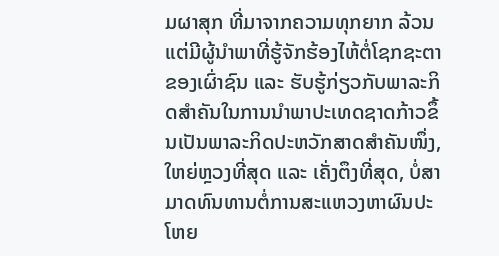ມຜາສຸກ ທີ່ມາຈາກຄວາມທຸກຍາກ ລ້ວນແຕ່ມີຜູ້ນຳພາທີ່ຮູ້ຈັກຮ້ອງໄຫ້ຕໍ່ໂຊກຊະຕາຂອງເຜົ່າຊົນ ແລະ ຮັບຮູ້ກ່ຽວກັບພາລະກິດສຳຄັນໃນການນຳພາປະເທດຊາດກ້າວຂຶ້ນເປັນພາລະກິດປະຫວັກສາດສຳຄັນໜຶ່ງ, ໃຫຍ່ຫຼວງທີ່ສຸດ ແລະ ເຄັ່ງຕຶງທີ່ສຸດ, ບໍ່ສາມາດທົນທານຕໍ່ການສະແຫວງຫາຜົນປະໂຫຍ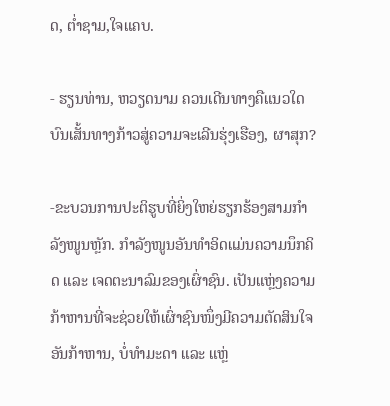ດ, ຕ່ຳຊາມ,ໃຈແຄບ.

- ຮຽນທ່ານ, ຫວຽດນາມ ຄວນເດີນທາງຄືແນວໃດບົນເສັ້ນທາງກ້າວສູ່ຄວາມຈະເລີນຮຸ່ງເຮືອງ, ຜາສຸກ?

-ຂະບວນການປະຕິຮູບທີ່ຍິ່ງໃຫຍ່ຮຽກຮ້ອງສາມກຳລັງໜູນຫຼັກ. ກຳລັງໜູນອັນທໍາອິດແມ່ນຄວາມນຶກຄິດ ແລະ ເຈດຕະນາລົມຂອງເຜົ່າຊົນ. ເປັນແຫຼ່ງຄວາມກ້າຫານທີ່ຈະຊ່ວຍໃຫ້ເຜົ່າຊົນໜຶ່ງມີຄວາມຕັດສິນໃຈອັນກ້າຫານ, ບໍ່ທຳມະດາ ແລະ ແຫຼ່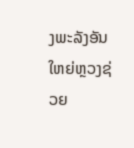ງພະລັງອັນໃຫຍ່ຫຼວງຊ່ວຍ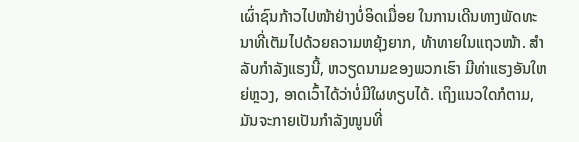ເຜົ່າຊົນກ້າວໄປໜ້າຢ່າງບໍ່ອິດເມື່ອຍ ໃນການເດີນທາງພັດທະນາທີ່ເຕັມໄປດ້ວຍຄວາມຫຍຸ້ງຍາກ, ທ້າທາຍໃນແຖວໜ້າ. ສຳລັບກໍາລັງແຮງນີ້, ຫວຽດນາມຂອງພວກເຮົາ ມີທ່າແຮງອັນໃຫຍ່ຫຼວງ, ອາດເວົ້າໄດ້ວ່າບໍ່ມີໃຜທຽບໄດ້. ເຖິງແນວໃດກໍຕາມ, ມັນຈະກາຍເປັນກຳລັງໜູນທີ່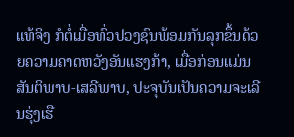ແທ້ຈິງ ກໍຕໍ່ເມື່ອທົ່ວປວງຊົນພ້ອມກັນລຸກຂຶ້ນດ້ວຍຄວາມຄາດຫວັງອັນແຮງກ້າ, ເມື່ອກ່ອນແມ່ນສັນຕິພາບ-ເສລີພາບ, ປະຈຸບັນເປັນຄວາມຈະເລີນຮຸ່ງເຮື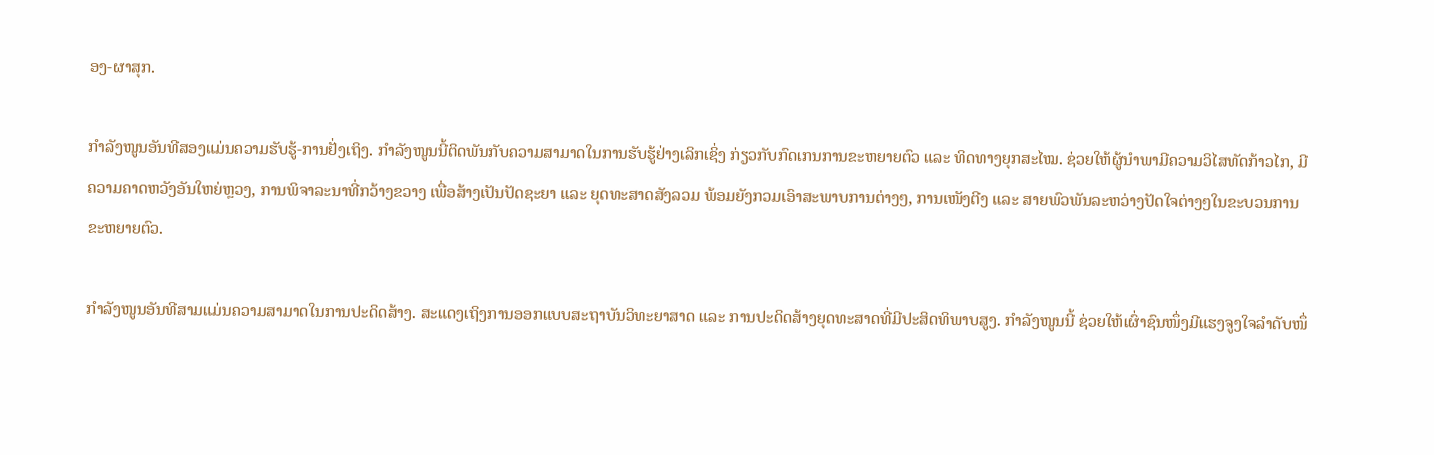ອງ-ຜາສຸກ.

ກຳລັງໜູນອັນທີສອງແມ່ນຄວາມຮັບຮູ້-ການຢັ່ງເຖິງ. ກຳລັງໜູນນີ້ຕິດພັນກັບຄວາມສາມາດໃນການຮັບຮູ້ຢ່າງເລິກເຊິ່ງ ກ່ຽວກັບກົດເກນການຂະຫຍາຍຕົວ ແລະ ທິດທາງຍຸກສະໄໝ. ຊ່ວຍໃຫ້ຜູ້ນໍາພາມີຄວາມວິໄສທັດກ້າວໄກ, ມີຄວາມຄາດຫວັງອັນໃຫຍ່ຫຼວງ, ການພິຈາລະນາທີ່ກວ້າງຂວາງ ເພື່ອສ້າງເປັນປັດຊະຍາ ແລະ ຍຸດທະສາດສັງລວມ ພ້ອມຍັງກວມເອົາສະພາບການຕ່າງໆ, ການເໜັງຕີງ ແລະ ສາຍພົວພັນລະຫວ່າງປັດໃຈຕ່າງໆໃນຂະບວນການຂະຫຍາຍຕົວ.

ກຳລັງໜູນອັນທີສາມແມ່ນຄວາມສາມາດໃນການປະດິດສ້າງ. ສະແດງເຖິງການອອກແບບສະຖາບັນວິທະຍາສາດ ແລະ ການປະດິດສ້າງຍຸດທະສາດທີ່ມີປະສິດທິພາບສູງ. ກຳລັງໜູນນີ້ ຊ່ວຍໃຫ້ເຜົ່າຊົນໜຶ່ງມີແຮງຈູງໃຈລຳດັບໜຶ່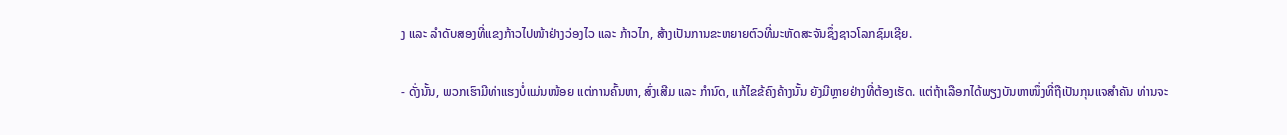ງ ແລະ ລໍາດັບສອງທີ່ແຂງກ້າວໄປໜ້າຢ່າງວ່ອງໄວ ແລະ ກ້າວໄກ, ສ້າງເປັນການຂະຫຍາຍຕົວທີ່ມະຫັດສະຈັນຊຶ່ງຊາວໂລກຊົມເຊີຍ.

- ດັ່ງນັ້ນ, ພວກເຮົາມີທ່າແຮງບໍ່ແມ່ນໜ້ອຍ ແຕ່ການຄົ້ນຫາ, ສົ່ງເສີມ ແລະ ກໍານົດ, ແກ້ໄຂຂ້ຄົງຄ້າງນັ້ນ ຍັງມີຫຼາຍຢ່າງທີ່ຕ້ອງເຮັດ. ແຕ່ຖ້າເລືອກໄດ້ພຽງບັນຫາໜຶ່ງທີ່ຖືເປັນກຸນແຈສຳຄັນ ທ່ານຈະ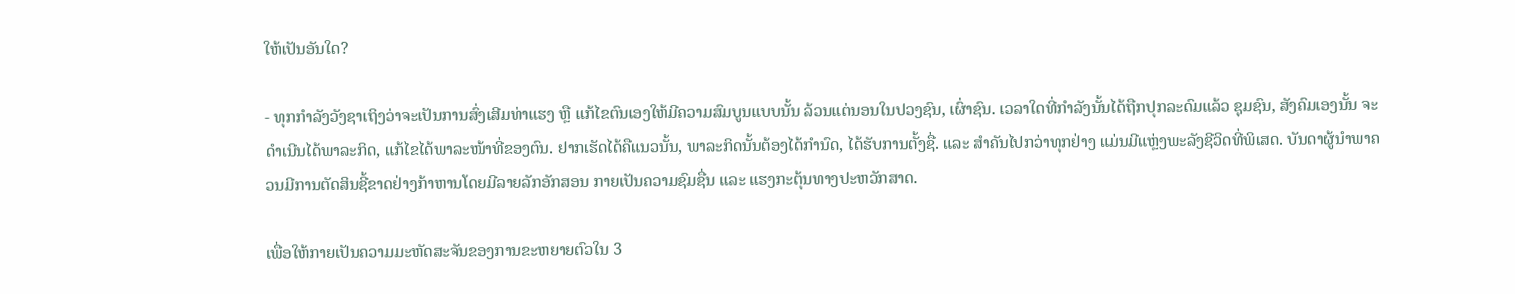ໃຫ້ເປັນອັນໃດ?

- ທຸກກຳລັງວັງຊາເຖິງວ່າຈະເປັນການສົ່ງເສີມທ່າແຮງ ຫຼື ແກ້ໄຂຕົນເອງໃຫ້ມີຄວາມສົມບູນແບບນັ້ນ ລ້ວນແຕ່ນອນໃນປວງຊົນ, ເຜົ່າຊົນ. ເວລາໃດທີ່ກຳລັງນັ້ນໄດ້ຖືກປຸກລະດົມແລ້ວ ຊຸມຊົນ, ສັງຄົມເອງນັ້ນ ຈະດຳເນີນໄດ້ພາລະກິດ, ແກ້ໄຂໄດ້ພາລະໜ້າທີ່ຂອງຕົນ. ຢາກເຮັດໄດ້ຄືແນວນັ້ນ, ພາລະກິດນັ້ນຕ້ອງໄດ້ກໍານົດ, ໄດ້ຮັບການຕັ້ງຊື່. ແລະ ສໍາຄັນໄປກວ່າທຸກຢ່າງ ແມ່ນມີແຫຼ່ງພະລັງຊີວິດທີ່ພິເສດ. ບັນດາຜູ້ນໍາພາຄວນມີການຕັດສິນຊີ້ຂາດຢ່າງກ້າຫານໂດຍມີລາຍລັກອັກສອນ ກາຍເປັນຄວາມຊົມຊື່ນ ແລະ ແຮງກະຕຸ້ນທາງປະຫວັກສາດ.

ເພື່ອໃຫ້ກາຍເປັນຄວາມມະຫັດສະຈັນຂອງການຂະຫຍາຍຕົວໃນ 3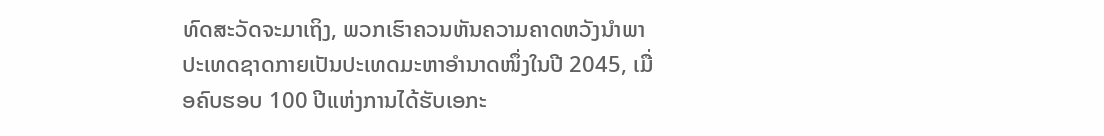ທົດສະວັດຈະມາເຖິງ, ພວກເຮົາຄວນຫັນຄວາມຄາດຫວັງນຳພາປະເທດຊາດກາຍເປັນປະເທດມະຫາອຳນາດໜຶ່ງໃນປີ 2045, ເມື່ອຄົບຮອບ 100 ປີແຫ່ງການໄດ້ຮັບເອກະ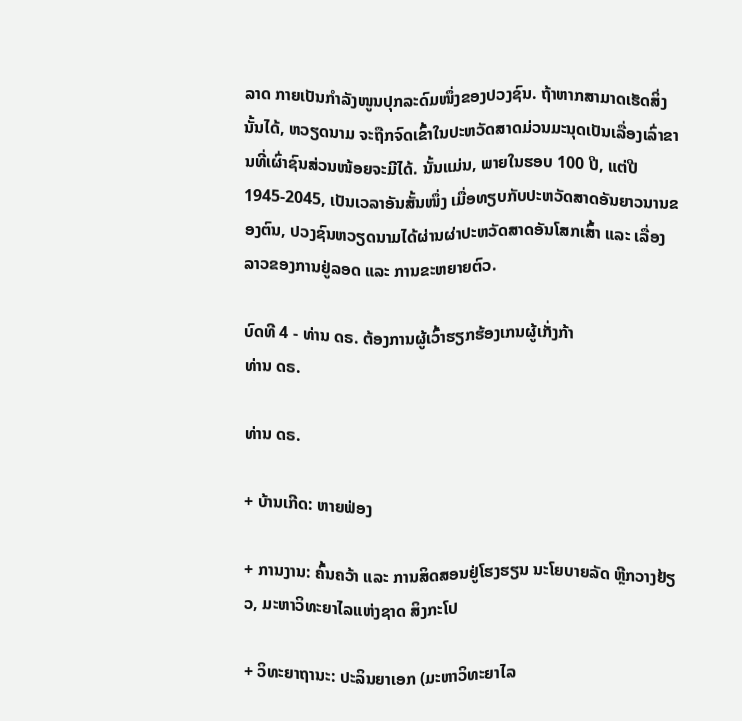ລາດ ກາຍເປັນກຳລັງໜູນປຸກລະດົມໜຶ່ງຂອງປວງຊົນ. ຖ້າຫາກສາມາດເຮັດສິ່ງນັ້ນໄດ້, ຫວຽດນາມ ຈະຖືກຈົດເຂົ້າໃນປະຫວັດສາດມ່ວນມະນຸດເປັນເລື່ອງເລົ່າຂານທີ່ເຜົ່າຊົນສ່ວນໜ້ອຍຈະມີໄດ້. ນັ້ນແມ່ນ, ພາຍໃນຮອບ 100 ປີ, ແຕ່ປີ 1945-2045, ເປັນເວລາອັນສັ້ນໜຶ່ງ ເມື່ອທຽບກັບປະຫວັດສາດອັນຍາວນານຂອງຕົນ, ປວງຊົນຫວຽດນາມໄດ້ຜ່ານຜ່າປະຫວັດສາດອັນໂສກເສົ້າ ແລະ ເລື່ອງລາວຂອງການຢູ່ລອດ ແລະ ການຂະຫຍາຍຕົວ.

ບົດທີ 4 - ທ່ານ ດຣ. ຕ້ອງການຜູ້ເວົ້າຮຽກຮ້ອງເກນຜູ້ເກັ່ງກ້າ
ທ່ານ ດຣ.

ທ່ານ ດຣ.

+ ບ້ານເກີດ: ຫາຍຟ່ອງ

+ ການງານ: ຄົ້ນຄວ້າ ແລະ ການສິດສອນຢູ່ໂຮງຮຽນ ນະໂຍບາຍລັດ ຫຼີກວາງຢ້ຽວ, ມະຫາວິທະຍາໄລແຫ່ງຊາດ ສິງກະໂປ

+ ວິທະຍາຖານະ: ປະລິນຍາເອກ (ມະຫາວິທະຍາໄລ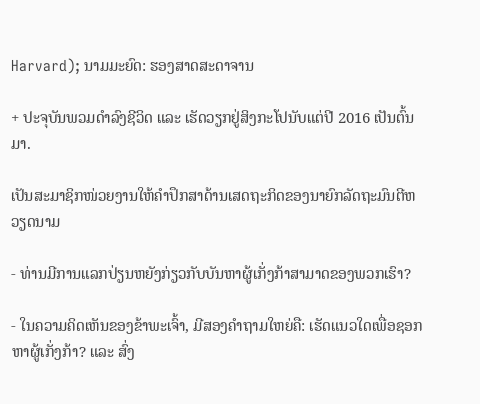Harvard); ນາມມະຍົດ: ຮອງສາດສະດາຈານ

+ ປະຈຸບັນພວມດຳລົງຊີວິດ ແລະ ເຮັດວຽກຢູ່ສິງກະໂປນັບແຕ່ປີ 2016 ເປັນຕົ້ນມາ.

ເປັນສະມາຊິກໜ່ວຍງານໃຫ້ຄຳປຶກສາດ້ານເສດຖະກິດຂອງນາຍົກລັດຖະມົນຕີຫວຽດນາມ

- ທ່ານມີການແລກປ່ຽນຫຍັງກ່ຽວກັບບັນຫາຜູ້ເກັ່ງກ້າສາມາດຂອງພວກເຮົາ?

- ໃນຄວາມຄິດເຫັນຂອງຂ້າພະເຈົ້າ, ມີສອງຄໍາຖາມໃຫຍ່ຄື: ເຮັດແນວໃດເພື່ອຊອກຫາຜູ້ເກັ່ງກ້າ? ແລະ ສົ່ງ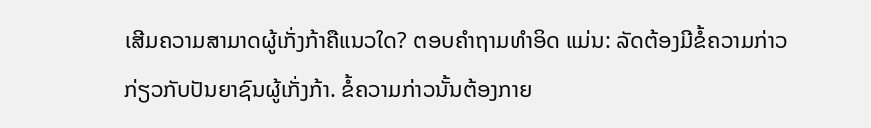ເສີມຄວາມສາມາດຜູ້ເກັ່ງກ້າຄືແນວໃດ? ຕອບຄໍາຖາມທໍາອິດ ແມ່ນ: ລັດຕ້ອງມີຂໍ້ຄວາມກ່າວກ່ຽວກັບປັນຍາຊົນຜູ້ເກັ່ງກ້າ. ຂໍ້ຄວາມກ່າວນັ້ນຕ້ອງກາຍ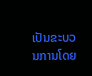ເປັນຂະບວນການໂດຍ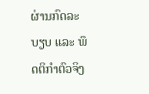ຜ່ານກົດລະບຽບ ແລະ ພຶດຕິກຳຕົວຈິງ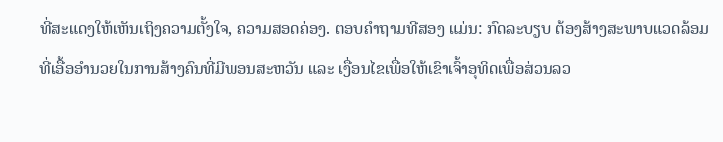ທີ່ສະແດງໃຫ້ເຫັນເຖິງຄວາມຕັ້ງໃຈ, ຄວາມສອດຄ່ອງ. ຕອບຄໍາຖາມທີສອງ ແມ່ນ: ກົດລະບຽບ ຕ້ອງສ້າງສະພາບແວດລ້ອມທີ່ເອື້ອອໍານວຍໃນການສ້າງຄົນທີ່ມີພອນສະຫວັນ ແລະ ເງື່ອນໄຂເພື່ອໃຫ້ເຂົາເຈົ້າອຸທິດເພື່ອສ່ວນລວ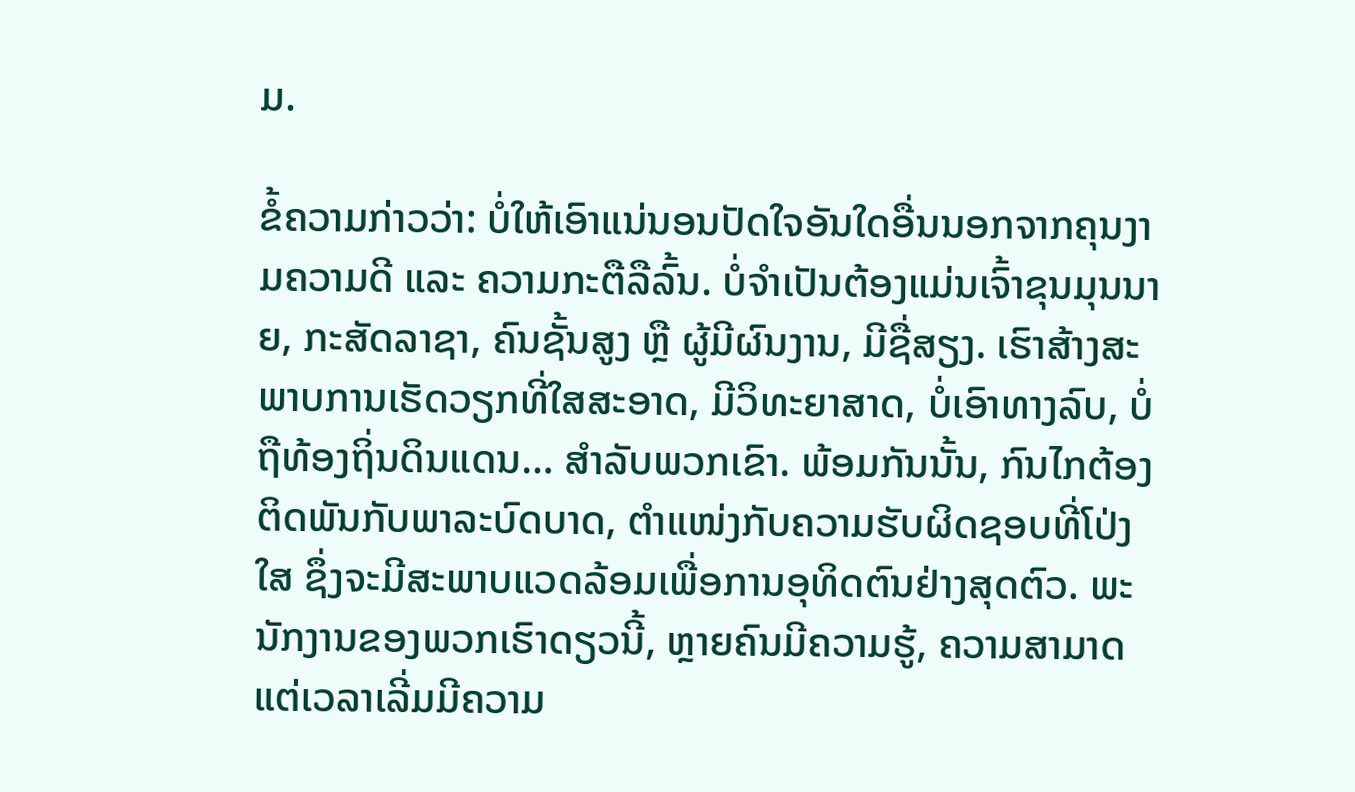ມ.

ຂໍ້ຄວາມກ່າວວ່າ: ບໍ່ໃຫ້ເອົາແນ່ນອນປັດໃຈອັນໃດອື່ນນອກຈາກຄຸນງາມຄວາມດີ ແລະ ຄວາມກະຕືລືລົ້ນ. ບໍ່ຈໍາເປັນຕ້ອງແມ່ນເຈົ້າຂຸນມຸນນາຍ, ກະສັດລາຊາ, ຄົນຊັ້ນສູງ ຫຼື ຜູ້ມີຜົນງານ, ມີຊື່ສຽງ. ເຮົາສ້າງສະພາບການເຮັດວຽກທີ່ໃສສະອາດ, ມີວິທະຍາສາດ, ບໍ່ເອົາທາງລົບ, ບໍ່ຖືທ້ອງຖິ່ນດິນແດນ… ສໍາລັບພວກເຂົາ. ພ້ອມກັນນັ້ນ, ກົນໄກຕ້ອງຕິດພັນກັບພາລະບົດບາດ, ຕຳແໜ່ງກັບຄວາມຮັບຜິດຊອບທີ່ໂປ່ງໃສ ຊຶ່ງຈະມີສະພາບແວດລ້ອມເພື່ອການອຸທິດຕົນຢ່າງສຸດຕົວ. ພະນັກງານຂອງພວກເຮົາດຽວນີ້, ຫຼາຍຄົນມີຄວາມຮູ້, ຄວາມສາມາດ ແຕ່ເວລາເລີ່ມມີຄວາມ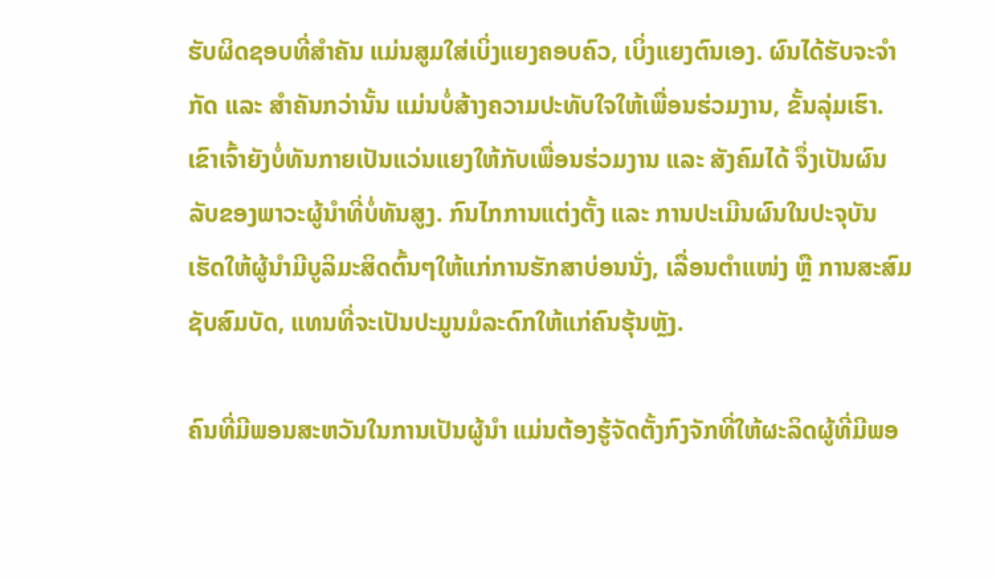ຮັບຜິດຊອບທີ່ສຳຄັນ ແມ່ນສູມໃສ່ເບິ່ງແຍງຄອບຄົວ, ເບິ່ງແຍງຕົນເອງ. ຜົນໄດ້ຮັບຈະຈໍາກັດ ແລະ ສໍາຄັນກວ່ານັ້ນ ແມ່ນບໍ່ສ້າງຄວາມປະທັບໃຈໃຫ້ເພື່ອນຮ່ວມງານ, ຂັ້ນລຸ່ມເຮົາ. ເຂົາເຈົ້າຍັງບໍ່ທັນກາຍເປັນແວ່ນແຍງໃຫ້ກັບເພື່ອນຮ່ວມງານ ແລະ ສັງຄົມໄດ້ ຈຶ່ງເປັນຜົນລັບຂອງພາວະຜູ້ນໍາທີ່ບໍ່ທັນສູງ. ກົນໄກການແຕ່ງຕັ້ງ ແລະ ການປະເມີນຜົນໃນປະຈຸບັນ ເຮັດໃຫ້ຜູ້ນໍາມີບູລິມະສິດຕົ້ນໆໃຫ້ແກ່ການຮັກສາບ່ອນນັ່ງ, ເລື່ອນຕຳແໜ່ງ ຫຼື ການສະສົມຊັບສົມບັດ, ແທນທີ່ຈະເປັນປະມູນມໍລະດົກໃຫ້ແກ່ຄົນຮຸ້ນຫຼັງ.

ຄົນທີ່ມີພອນສະຫວັນໃນການເປັນຜູ້ນໍາ ແມ່ນຕ້ອງຮູ້ຈັດຕັ້ງກົງຈັກທີ່ໃຫ້ຜະລິດຜູ້ທີ່ມີພອ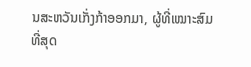ນສະຫວັນເກັ່ງກ້າອອກມາ, ຜູ້ທີ່ເໝາະສົມທີ່ສຸດ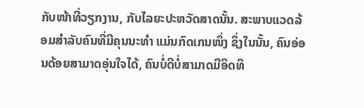ກັບໜ້າທີ່ວຽກງານ, ກັບໄລຍະປະຫວັດສາດນັ້ນ. ສະພາບແວດລ້ອມສໍາລັບຄົນທີ່ມີຄຸນນະທໍາ ແມ່ນກົດເກນໜຶ່ງ ຊຶ່ງໃນນັ້ນ, ຄົນອ່ອນດ້ອຍສາມາດອຸ່ນໃຈໄດ້, ຄົນບໍ່ດີບໍ່ສາມາດມີອິດທິ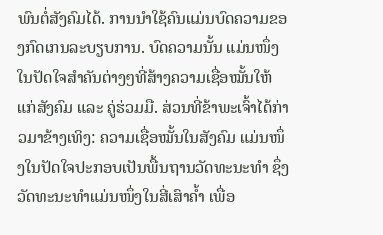ພົນຕໍ່ສັງຄົມໄດ້. ການນໍາໃຊ້ຄົນແມ່ນບົດຄວາມຂອງກົດເກນລະບຽບການ. ບົດຄວາມນັ້ນ ແມ່ນໜຶ່ງໃນປັດໃຈສໍາຄັນຕ່າງໆທີ່ສ້າງຄວາມເຊື່ອໝັ້ນໃຫ້ແກ່ສັງຄົມ ແລະ ຄູ່ຮ່ວມມື. ສ່ວນທີ່ຂ້າພະເຈົ້າໄດ້ກ່າວມາຂ້າງເທິງ: ຄວາມເຊື່ອໝັ້ນໃນສັງຄົມ ແມ່ນໜຶ່ງໃນປັດໃຈປະກອບເປັນພື້ນຖານວັດທະນະທໍາ ຊຶ່ງວັດທະນະທໍາແມ່ນໜຶ່ງໃນສີ່ເສົາຄໍ້າ ເພື່ອ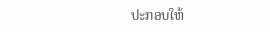ປະກອບໃຫ້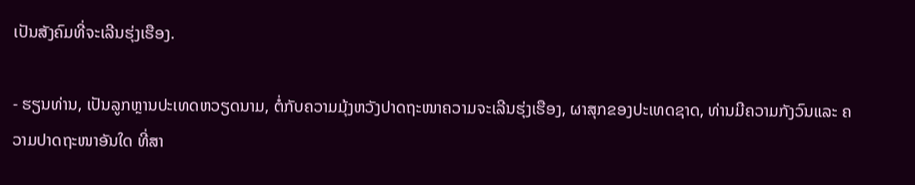ເປັນສັງຄົມທີ່ຈະເລີນຮຸ່ງເຮືອງ.

- ຮຽນທ່ານ, ເປັນລູກຫຼານປະເທດຫວຽດນາມ, ຕໍ່ກັບຄວາມມຸ້ງຫວັງປາດຖະໜາຄວາມຈະເລີນຮຸ່ງເຮືອງ, ຜາສຸກຂອງປະເທດຊາດ, ທ່ານມີຄວາມກັງວົນແລະ ຄວາມປາດຖະໜາອັນໃດ ທີ່ສາ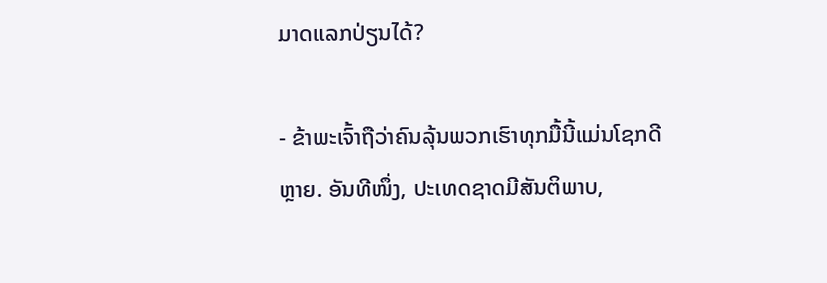ມາດແລກປ່ຽນໄດ້?

- ຂ້າພະເຈົ້າຖືວ່າຄົນລຸ້ນພວກເຮົາທຸກມື້ນີ້ແມ່ນໂຊກດີຫຼາຍ. ອັນທີໜຶ່ງ, ປະເທດຊາດມີສັນຕິພາບ,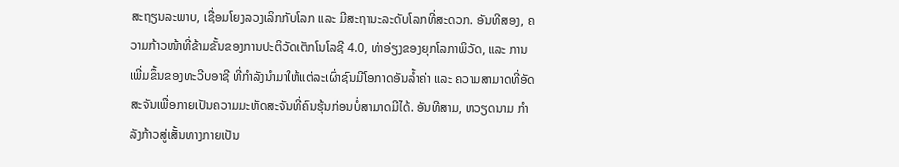ສະຖຽນລະພາບ, ເຊື່ອມໂຍງລວງເລິກກັບໂລກ ແລະ ມີສະຖານະລະດັບໂລກທີ່ສະດວກ. ອັນທີສອງ, ຄວາມກ້າວໜ້າທີ່ຂ້າມຂັ້ນຂອງການປະຕິວັດເຕັກໂນໂລຊີ 4.0, ທ່າອ່ຽງຂອງຍຸກໂລກາພິວັດ, ແລະ ການເພີ່ມຂຶ້ນຂອງທະວີບອາຊີ ທີ່ກຳລັງນຳມາໃຫ້ແຕ່ລະເຜົ່າຊົນມີໂອກາດອັນລ້ຳຄ່າ ແລະ ຄວາມສາມາດທີ່ອັດສະຈັນເພື່ອກາຍເປັນຄວາມມະຫັດສະຈັນທີ່ຄົນຮຸ້ນກ່ອນບໍ່ສາມາດມີໄດ້. ອັນທີສາມ, ຫວຽດນາມ ກຳລັງກ້າວສູ່ເສັ້ນທາງກາຍເປັນ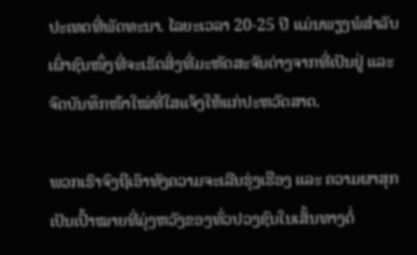ປະເທດທີ່ພັດທະນາ. ໄລຍະເວລາ 20-25 ປີ ແມ່ນພຽງພໍສໍາລັບເຜົ່າຊົນໜຶ່ງທີ່ຈະເຮັດສິ່ງທີ່ມະຫັດສະຈັນຕ່າງຈາກທີ່ເປັນຢູ່ ແລະ ຈົດບັນທຶກໜ້າໃໝ່ທີ່ໃສແຈ້ງໃຫ້ແກ່ປະຫວັດສາດ.

ພວກເຮົາຈົງຖືເອົາທັງຄວາມຈະເລີນຮຸ່ງເຮືອງ ແລະ ຄວາມຜາສຸກ ເປັນເປົ້າໝາຍທີ່ມຸ່ງຫວັງຂອງທົ່ວປວງຊົນໃນເສັ້ນທາງຕໍ່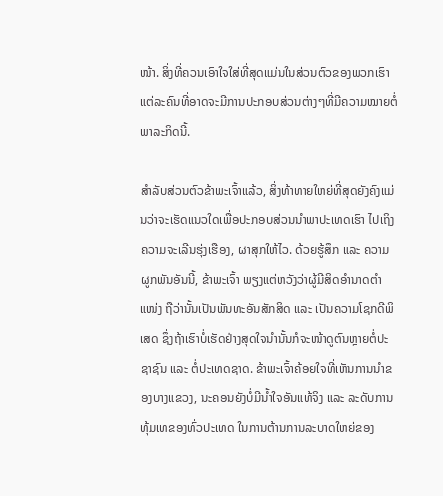ໜ້າ. ສິ່ງທີ່ຄວນເອົາໃຈໃສ່ທີ່ສຸດແມ່ນໃນສ່ວນຕົວຂອງພວກເຮົາແຕ່ລະຄົນທີ່ອາດຈະມີການປະກອບສ່ວນຕ່າງໆທີ່ມີຄວາມໝາຍຕໍ່ພາລະກິດນີ້.

ສຳລັບສ່ວນຕົວຂ້າພະເຈົ້າແລ້ວ, ສິ່ງທ້າທາຍໃຫຍ່ທີ່ສຸດຍັງຄົງແມ່ນວ່າຈະເຮັດແນວໃດເພື່ອປະກອບສ່ວນນຳພາປະເທດເຮົາ ໄປເຖິງຄວາມຈະເລີນຮຸ່ງເຮືອງ, ຜາສຸກໃຫ້ໄວ. ດ້ວຍຮູ້ສຶກ ແລະ ຄວາມຜູກພັນອັນນີ້, ຂ້າພະເຈົ້າ ພຽງແຕ່ຫວັງວ່າຜູ້ມີສິດອຳນາດຕຳແໜ່ງ ຖືວ່ານັ້ນເປັນພັນທະອັນສັກສິດ ແລະ ເປັນຄວາມໂຊກດີພິເສດ ຊຶ່ງຖ້າເຮົາບໍ່ເຮັດຢ່າງສຸດໃຈນຳນັ້ນກໍຈະໜ້າດູຕົນຫຼາຍຕໍ່ປະຊາຊົນ ແລະ ຕໍ່ປະເທດຊາດ. ຂ້າພະເຈົ້າຄ້ອຍໃຈທີ່ເຫັນການນຳຂອງບາງແຂວງ, ນະຄອນຍັງບໍ່ມີນ້ຳໃຈອັນແທ້ຈິງ ແລະ ລະດັບການທຸ້ມເທຂອງທົ່ວປະເທດ ໃນການຕ້ານການລະບາດໃຫຍ່ຂອງ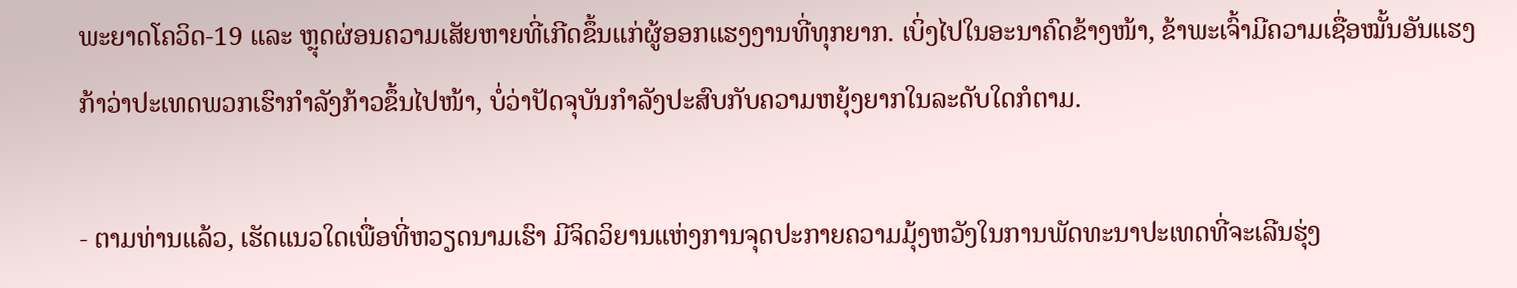ພະຍາດໂຄວິດ-19 ແລະ ຫຼຸດຜ່ອນຄວາມເສັຍຫາຍທີ່ເກີດຂຶ້ນແກ່ຜູ້ອອກແຮງງານທີ່ທຸກຍາກ. ເບິ່ງໄປໃນອະນາຄົດຂ້າງໜ້າ, ຂ້າພະເຈົ້າມີຄວາມເຊື່ອໝັ້ນອັນແຮງກ້າວ່າປະເທດພວກເຮົາກຳລັງກ້າວຂຶ້ນໄປໜ້າ, ບໍ່ວ່າປັດຈຸບັນກຳລັງປະສົບກັບຄວາມຫຍຸ້ງຍາກໃນລະດັບໃດກໍຕາມ.

- ຕາມທ່ານແລ້ວ, ເຮັດແນວໃດເພື່ອທີ່ຫວຽດນາມເຮົາ ມີຈິດວິຍານແຫ່ງການຈຸດປະກາຍຄວາມມຸ້ງຫວັງໃນການພັດທະນາປະເທດທີ່ຈະເລີນຮຸ່ງ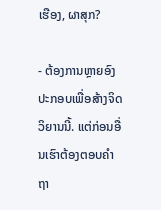ເຮືອງ, ຜາສຸກ?

- ຕ້ອງການຫຼາຍອົງປະກອບເພື່ອສ້າງຈິດວິຍານນີ້. ແຕ່ກ່ອນອື່ນເຮົາຕ້ອງຕອບຄໍາຖາ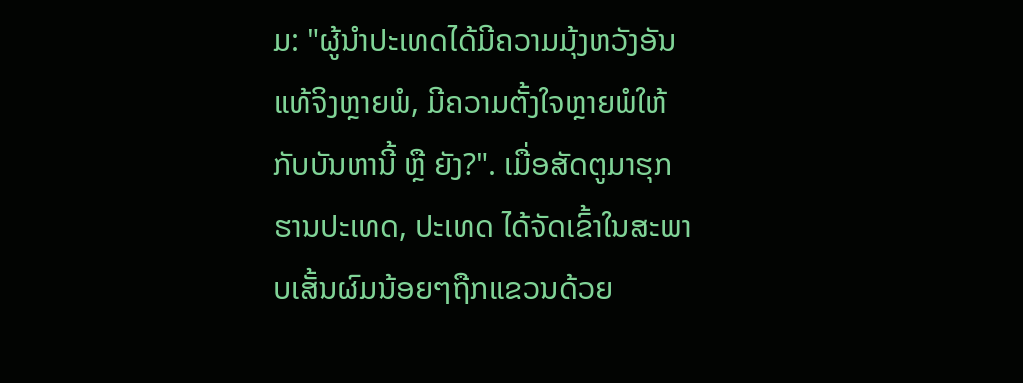ມ: "ຜູ້ນໍາປະເທດໄດ້ມີຄວາມມຸ້ງຫວັງອັນແທ້ຈິງຫຼາຍພໍ, ມີຄວາມຕັ້ງໃຈຫຼາຍພໍໃຫ້ກັບບັນຫານີ້ ຫຼື ຍັງ?". ເມື່ອສັດຕູມາຮຸກຮານປະເທດ, ປະເທດ ໄດ້ຈັດເຂົ້າໃນສະພາບເສັ້ນຜົມນ້ອຍໆຖືກແຂວນດ້ວຍ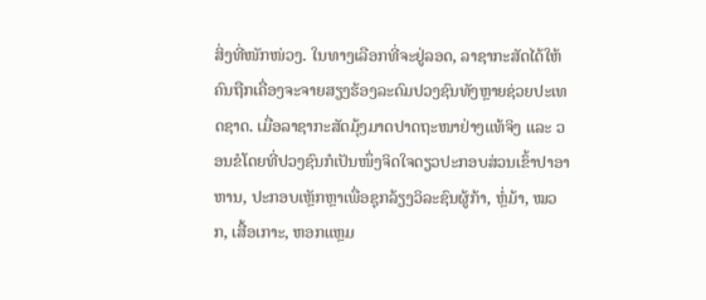ສິ່ງທີ່ໜັກໜ່ວງ. ໃນທາງເລືອກທີ່ຈະຢູ່ລອດ, ລາຊາກະສັດໄດ້ໃຫ້ຄົນຖືກເຄື່ອງຈະຈາຍສຽງຮ້ອງລະດົມປວງຊົນທັງຫຼາຍຊ່ວຍປະເທດຊາດ. ເມື່ອລາຊາກະສັດມຸ້ງມາດປາດຖະໜາຢ່າງແທ້ຈິງ ແລະ ວອນຂໍໂດຍທີ່ປວງຊົນກໍເປັນໜຶ່ງຈິດໃຈດຽວປະກອບສ່ວນເຂົ້າປາອາຫານ, ປະກອບເຫຼັກຫຼາເພື່ອຊຸກລ້ຽງວິລະຊົນຜູ້ກ້າ, ຫຼໍ່ມ້າ, ໝວກ, ເສື້ອເກາະ, ຫອກແຫຼມ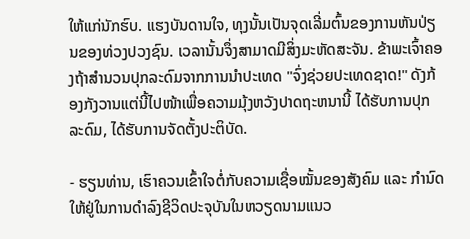ໃຫ້ແກ່ນັກຮົບ. ແຮງບັນດານໃຈ, ທຸງນັ້ນເປັນຈຸດເລີ່ມຕົ້ນຂອງການຫັນປ່ຽນຂອງທ່ວງປວງຊົນ. ເວລານັ້ນຈຶ່ງສາມາດມີສິ່ງມະຫັດສະຈັນ. ຂ້າພະເຈົ້າຄອງຖ້າສຳນວນປຸກລະດົມຈາກການນຳປະເທດ "ຈົ່ງຊ່ວຍປະເທດຊາດ!" ດັງກ້ອງກັງວານແຕ່ນີ້ໄປໜ້າເພື່ອຄວາມມຸ້ງຫວັງປາດຖະຫນານີ້ ໄດ້ຮັບການປຸກລະດົມ, ໄດ້ຮັບການຈັດຕັ້ງປະຕິບັດ.

- ຮຽນທ່ານ, ເຮົາຄວນເຂົ້າໃຈຕໍ່ກັບຄວາມເຊື່ອໝັ້ນຂອງສັງຄົມ ແລະ ກໍານົດໃຫ້ຢູ່ໃນການດຳລົງຊີວິດປະຈຸບັນໃນຫວຽດນາມແນວ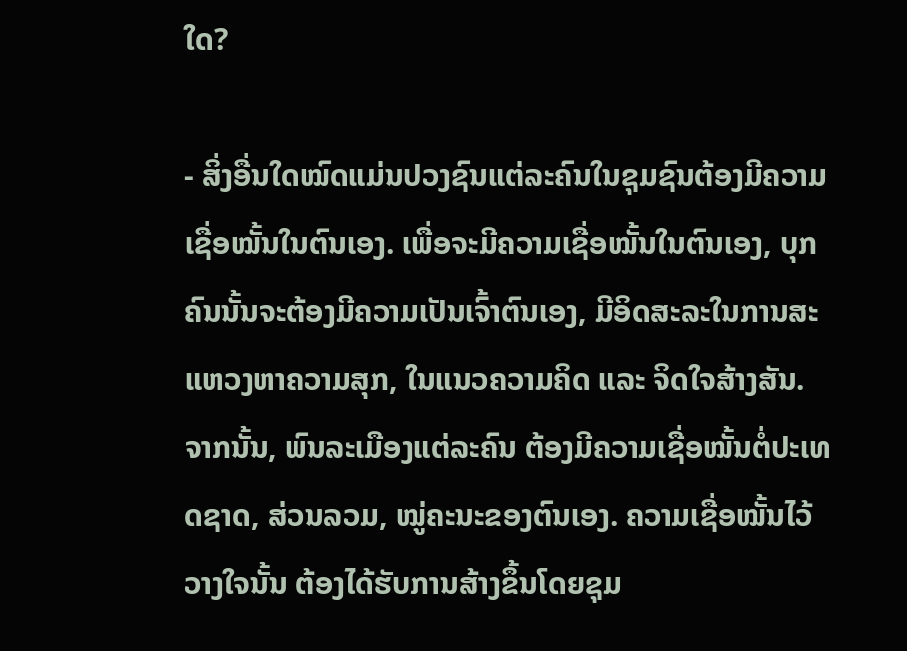ໃດ?

- ສິ່ງອື່ນໃດໝົດແມ່ນປວງຊົນແຕ່ລະຄົນໃນຊຸມຊົນຕ້ອງມີຄວາມເຊື່ອໝັ້ນໃນຕົນເອງ. ເພື່ອຈະມີຄວາມເຊື່ອໝັ້ນໃນຕົນເອງ, ບຸກຄົນນັ້ນຈະຕ້ອງມີຄວາມເປັນເຈົ້າຕົນເອງ, ມີອິດສະລະໃນການສະແຫວງຫາຄວາມສຸກ, ໃນແນວຄວາມຄິດ ແລະ ຈິດໃຈສ້າງສັນ. ຈາກນັ້ນ, ພົນລະເມືອງແຕ່ລະຄົນ ຕ້ອງມີຄວາມເຊື່ອໝັ້ນຕໍ່ປະເທດຊາດ, ສ່ວນລວມ, ໝູ່ຄະນະຂອງຕົນເອງ. ຄວາມເຊື່ອໝັ້ນໄວ້ວາງໃຈນັ້ນ ຕ້ອງໄດ້ຮັບການສ້າງຂຶ້ນໂດຍຊຸມ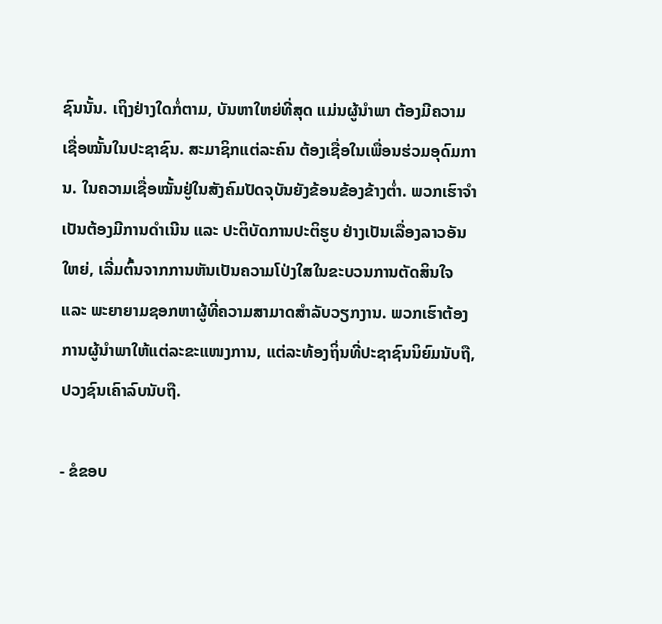ຊົນນັ້ນ. ເຖິງຢ່າງໃດກໍ່ຕາມ, ບັນຫາໃຫຍ່ທີ່ສຸດ ແມ່ນຜູ້ນໍາພາ ຕ້ອງມີຄວາມເຊື່ອໝັ້ນໃນປະຊາຊົນ. ສະມາຊິກແຕ່ລະຄົນ ຕ້ອງເຊື່ອໃນເພື່ອນຮ່ວມອຸດົມການ. ໃນຄວາມເຊື່ອໝັ້ນຢູ່ໃນສັງຄົມປັດຈຸບັນຍັງຂ້ອນຂ້ອງຂ້າງຕ່ຳ. ພວກເຮົາຈໍາເປັນຕ້ອງມີການດຳເນີນ ແລະ ປະຕິບັດການປະຕິຮູບ ຢ່າງເປັນເລື່ອງລາວອັນໃຫຍ່, ເລີ່ມຕົ້ນຈາກການຫັນເປັນຄວາມໂປ່ງໃສໃນຂະບວນການຕັດສິນໃຈ ແລະ ພະຍາຍາມຊອກຫາຜູ້ທີ່ຄວາມສາມາດສໍາລັບວຽກງານ. ພວກເຮົາຕ້ອງການຜູ້ນໍາພາໃຫ້ແຕ່ລະຂະແໜງການ, ແຕ່ລະທ້ອງຖິ່ນທີ່ປະຊາຊົນນິຍົມນັບຖື, ປວງຊົນເຄົາລົບນັບຖື.

- ຂໍຂອບ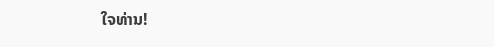ໃຈທ່ານ!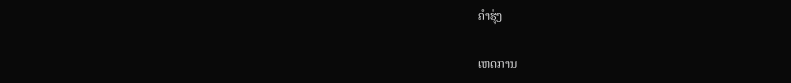ຄຳຮຸ່ງ

ເຫດການ